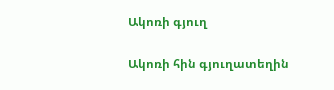Ակոռի գյուղ

Ակոռի հին գյուղատեղին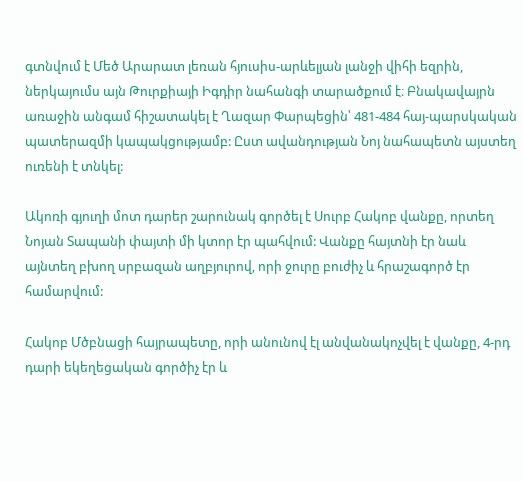գտնվում է Մեծ Արարատ լեռան հյուսիս-արևելյան լանջի վիհի եզրին, ներկայումս այն Թուրքիայի Իգդիր նահանգի տարածքում է։ Բնակավայրն առաջին անգամ հիշատակել է Ղազար Փարպեցին՝ 481-484 հայ-պարսկական պատերազմի կապակցությամբ: Ըստ ավանդության Նոյ նահապետն այստեղ ուռենի է տնկել:

Ակոռի գյուղի մոտ դարեր շարունակ գործել է Սուրբ Հակոբ վանքը, որտեղ Նոյան Տապանի փայտի մի կտոր էր պահվում: Վանքը հայտնի էր նաև այնտեղ բխող սրբազան աղբյուրով, որի ջուրը բուժիչ և հրաշագործ էր համարվում:

Հակոբ Մծբնացի հայրապետը, որի անունով էլ անվանակոչվել է վանքը, 4-րդ դարի եկեղեցական գործիչ էր և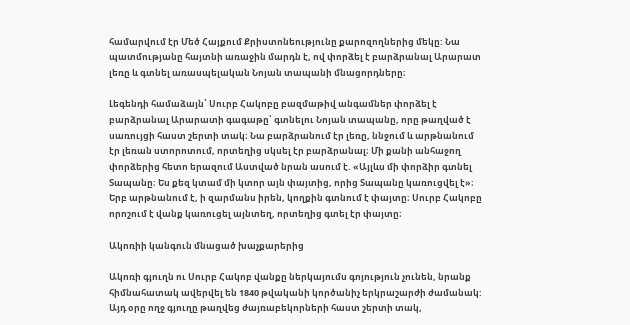համարվում էր Մեծ Հայքում Քրիստոնեությունը քարոզողներից մեկը: Նա պատմությանը հայտնի առաջին մարդն է, ով փորձել է բարձրանալ Արարատ լեռը և գտնել առասպելական Նոյան տապանի մնացորդները։

Լեգենդի համաձայն՝ Սուրբ Հակոբը բազմաթիվ անգամներ փորձել է բարձրանալ Արարատի գագաթը՝ գտնելու Նոյան տապանը, որը թաղված է սառույցի հաստ շերտի տակ։ Նա բարձրանում էր լեռը, ննջում և արթնանում էր լեռան ստորոտում, որտեղից սկսել էր բարձրանալ։ Մի քանի անհաջող փորձերից հետո երազում Աստված նրան ասում է. «Այլևս մի փորձիր գտնել Տապանը։ Ես քեզ կտամ մի կտոր այն փայտից, որից Տապանը կառուցվել է»։ Երբ արթնանում է, ի զարմանս իրեն, կողքին գտնում է փայտը։ Սուրբ Հակոբը որոշում է վանք կառուցել այնտեղ, որտեղից գտել էր փայտը։

Ակոռիի կանգուն մնացած խաչքարերից

Ակոռի գյուղն ու Սուրբ Հակոբ վանքը ներկայումս գոյություն չունեն, նրանք հիմնահատակ ավերվել են 1840 թվականի կործանիչ երկրաշարժի ժամանակ: Այդ օրը ողջ գյուղը թաղվեց ժայռաբեկորների հաստ շերտի տակ,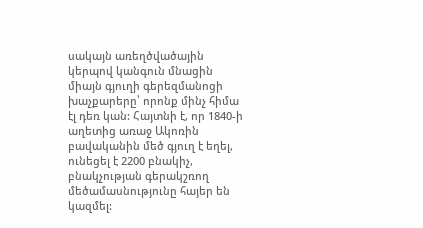սակայն առեղծվածային կերպով կանգուն մնացին միայն գյուղի գերեզմանոցի խաչքարերը՝ որոնք մինչ հիմա էլ դեռ կան: Հայտնի է, որ 1840-ի աղետից առաջ Ակոռին բավականին մեծ գյուղ է եղել, ունեցել է 2200 բնակիչ, բնակչության գերակշռող մեծամասնությունը հայեր են կազմել: